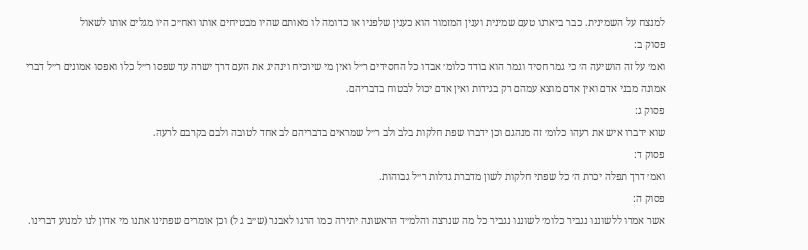למנצח על השמינית. כבר ביארנו טעם שמינית וענין המזמור הוא כענין שלפניו או כדומה לו מאותם שהיו מבטיחים אותו ואח״כ היו מגלים אותו לשאול
פסוק ב:
ואמ׳ על זה הושיעה ה׳ כי גמר חסיד וגמר הוא בודד כלומ׳ אבדו כל החסידים ר״ל ואין מי שיוכיח וינהיג את העם דרך ישרה עד שפסו ר״ל כלו ואפסו אמונים ר״ל דברי אמונה מבני אדם ואין אדם מוצא עמהם רק בגידות ואין אדם יכול לבטוח בדבריהם.
פסוק ג:
שוא ידברו איש את רעהו כלומ׳ זה מנהגם וכן ידברו שפת חלקות בלב ולב ר״ל שמראים בדבריהם לב אחד לטובה ולבם בקרבם לרעה.
פסוק ד:
ואמ׳ דרך תפלה יכרת ה׳ כל שפתי חלקות לשון מדברת גדלות ר״ל גבוהות.
פסוק ה:
אשר אמרו ללשוננו נגביר כלומ׳ לשוננו נגביר כל מה שנרצה והלמ״ד הראשונה יתירה כמו הרגו לאבנר (ש״ב ג ל) וכן אומרים שפתינו אתנו מי אדון לנו למנוע דברינו.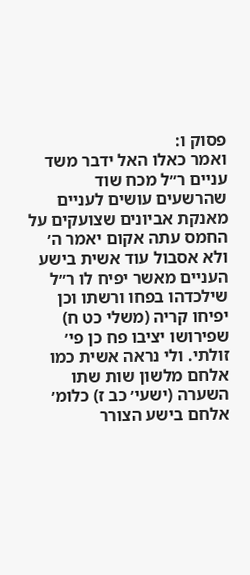פסוק ו:
ואמר כאלו האל ידבר משד עניים ר״ל מכח שוד שהרשעים עושים לעניים מאנקת אביונים שצועקים על החמס עתה אקום יאמר ה׳ ולא אסבול עוד אשית בישע העניים מאשר יפיח לו ר״ל שילכדהו בפחו ורשתו וכן יפיחו קריה (משלי כט ח) שפירושו יציבו פח כן פי׳ זולתי. ולי נראה אשית כמו אלחם מלשון שות שתו השערה (ישעי׳ כב ז) כלומ׳ אלחם בישע הצורר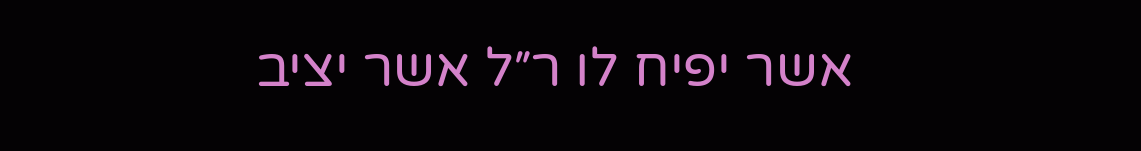אשר יפיח לו ר״ל אשר יציב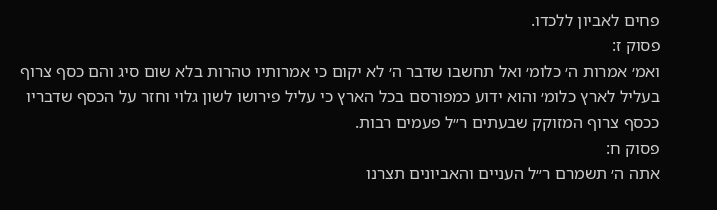פחים לאביון ללכדו.
פסוק ז:
ואמ׳ אמרות ה׳ כלומ׳ ואל תחשבו שדבר ה׳ לא יקום כי אמרותיו טהרות בלא שום סיג והם כסף צרוף בעליל לארץ כלומ׳ והוא ידוע כמפורסם בכל הארץ כי עליל פירושו לשון גלוי וחזר על הכסף שדבריו ככסף צרוף המזוקק שבעתים ר״ל פעמים רבות.
פסוק ח:
אתה ה׳ תשמרם ר״ל העניים והאביונים תצרנו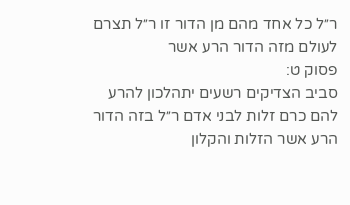ר״ל כל אחד מהם מן הדור זו ר״ל תצרם לעולם מזה הדור הרע אשר
פסוק ט:
סביב הצדיקים רשעים יתהלכון להרע להם כרם זלות לבני אדם ר״ל בזה הדור הרע אשר הזלות והקלון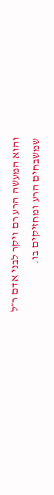והוא המעשה הרע רם ויקר לבני אדם ר״ל שמשבחים הרע ומחזיקים בו.